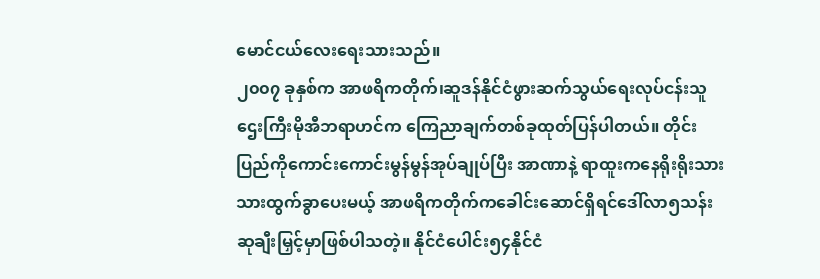မောင်ငယ်လေးရေးသားသည်။
၂၀၀၇ ခုနှစ်က အာဖရိကတိုက်၊ဆူဒန်နိုင်ငံဖွားဆက်သွယ်ရေးလုပ်ငန်းသူဌေးကြီးမိုအီဘရာဟင်က ကြေညာချက်တစ်ခုထုတ်ပြန်ပါတယ်။ တိုင်းပြည်ကိုကောင်းကောင်းမွန်မွန်အုပ်ချုပ်ပြီး အာဏာနဲ့ ရာထူးကနေရိုးရိုးသားသားထွက်ခွာပေးမယ့် အာဖရိကတိုက်ကခေါင်းဆောင်ရှိရင်ဒေါ်လာ၅သန်း ဆုချီးမြှင့်မှာဖြစ်ပါသတဲ့။ နိုင်ငံပေါင်း၅၄နိုင်ငံ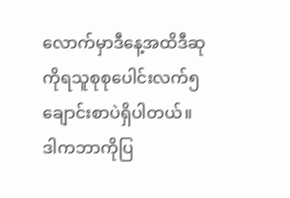လောက်မှာဒီနေ့အထိဒီဆုကိုရသူစုစုပေါင်းလက်၅ ချောင်းစာပဲရှိပါတယ်။
ဒါကဘာကိုပြ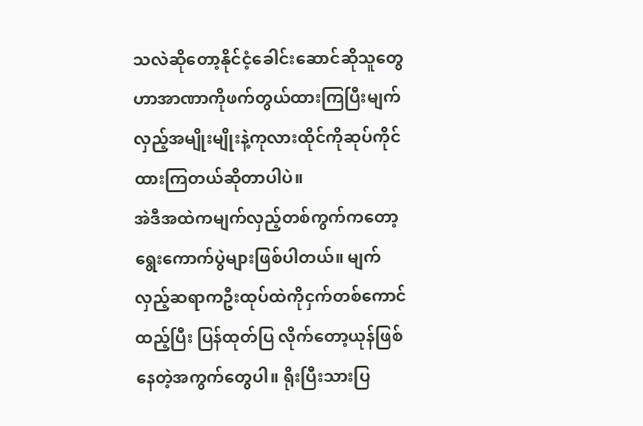သလဲဆိုတော့နိုင်ငံ့ခေါင်းဆောင်ဆိုသူတွေဟာအာဏာကိုဖက်တွယ်ထားကြပြီးမျက်လှည့်အမျိုးမျိုးနဲ့ကုလားထိုင်ကိုဆုပ်ကိုင်ထားကြတယ်ဆိုတာပါပဲ။
အဲဒီအထဲကမျက်လှည့်တစ်ကွက်ကတော့ ရွေးကောက်ပွဲများဖြစ်ပါတယ်။ မျက်လှည့်ဆရာကဦးထုပ်ထဲကိုငှက်တစ်ကောင်ထည့်ပြီး ပြန်ထုတ်ပြ လိုက်တော့ယုန်ဖြစ်နေတဲ့အကွက်တွေပါ။ ရိုးပြီးသားပြ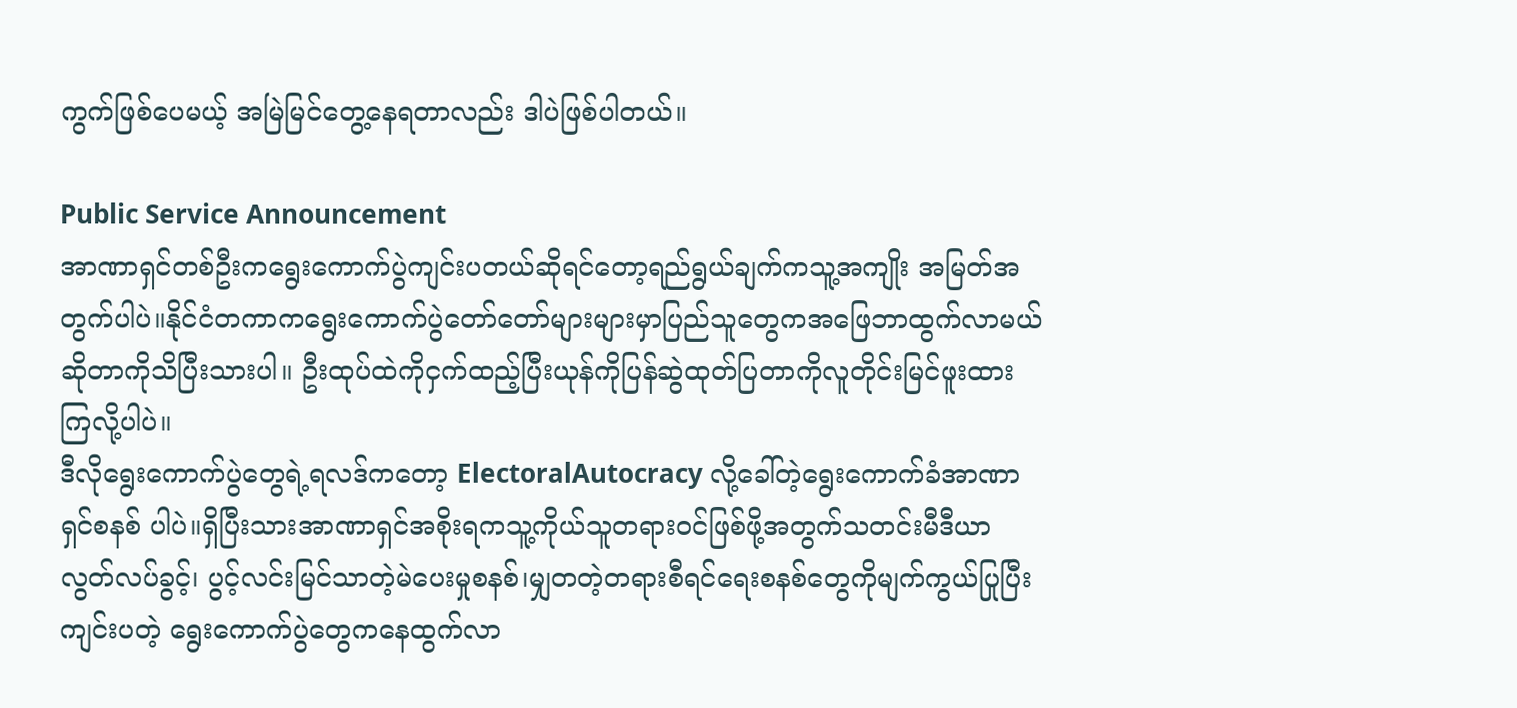ကွက်ဖြစ်ပေမယ့် အမြဲမြင်တွေ့နေရတာလည်း ဒါပဲဖြစ်ပါတယ်။

Public Service Announcement
အာဏာရှင်တစ်ဦးကရွေးကောက်ပွဲကျင်းပတယ်ဆိုရင်တော့ရည်ရွယ်ချက်ကသူ့အကျိုး အမြတ်အတွက်ပါပဲ။နိုင်ငံတကာကရွေးကောက်ပွဲတော်တော်များများမှာပြည်သူတွေကအဖြေဘာထွက်လာမယ်ဆိုတာကိုသိပြီးသားပါ။ ဦးထုပ်ထဲကိုငှက်ထည့်ပြီးယုန်ကိုပြန်ဆွဲထုတ်ပြတာကိုလူတိုင်းမြင်ဖူးထားကြလို့ပါပဲ။
ဒီလိုရွေးကောက်ပွဲတွေရဲ့ရလဒ်ကတော့ ElectoralAutocracy လို့ခေါ်တဲ့ရွေးကောက်ခံအာဏာရှင်စနစ် ပါပဲ။ရှိပြီးသားအာဏာရှင်အစိုးရကသူ့ကိုယ်သူတရားဝင်ဖြစ်ဖို့အတွက်သတင်းမီဒီယာလွတ်လပ်ခွင့်၊ ပွင့်လင်းမြင်သာတဲ့မဲပေးမှုစနစ်၊မျှတတဲ့တရားစီရင်ရေးစနစ်တွေကိုမျက်ကွယ်ပြုပြီးကျင်းပတဲ့ ရွေးကောက်ပွဲတွေကနေထွက်လာ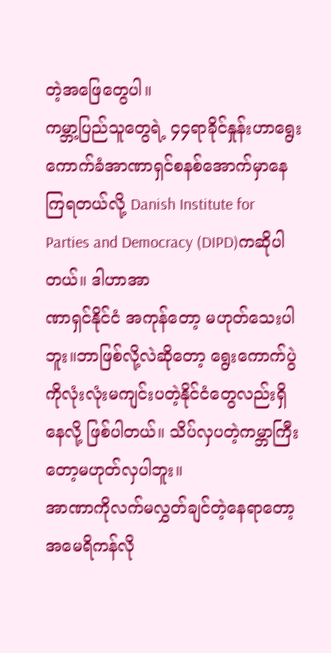တဲ့အဖြေတွေပါ။
ကမ္ဘာ့ပြည်သူတွေရဲ့ ၄၄ရာခိုင်နှုန်းဟာရွေးကောက်ခံအာဏာရှင်စနစ်အောက်မှာနေကြရတယ်လို့ Danish Institute for Parties and Democracy (DIPD)ကဆိုပါတယ်။ ဒါဟာအာ
ဏာရှင်နိုင်ငံ အကုန်တော့ မဟုတ်သေးပါဘူး။ဘာဖြစ်လို့လဲဆိုတော့ ရွေးကောက်ပွဲကိုလုံးလုံးမကျင်းပတဲ့နိုင်ငံတွေလည်းရှိနေလို့ ဖြစ်ပါတယ်။ သိပ်လှပတဲ့ကမ္ဘာကြီးတော့မဟုတ်လှပါဘူး။
အာဏာကိုလက်မလွှတ်ချင်တဲ့နေရာတော့အမေရိကန်လို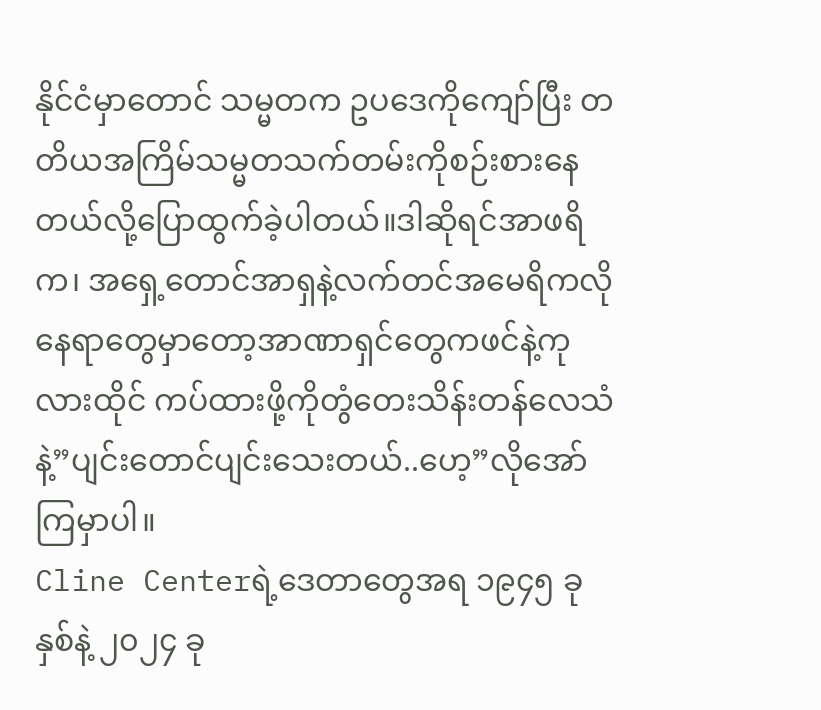နိုင်ငံမှာတောင် သမ္မတက ဥပဒေကိုကျော်ပြီး တတိယအကြိမ်သမ္မတသက်တမ်းကိုစဉ်းစားနေတယ်လို့ပြောထွက်ခဲ့ပါတယ်။ဒါဆိုရင်အာဖရိက၊ အရှေ့တောင်အာရှနဲ့လက်တင်အမေရိကလိုနေရာတွေမှာတော့အာဏာရှင်တွေကဖင်နဲ့ကုလားထိုင် ကပ်ထားဖို့ကိုတွံတေးသိန်းတန်လေသံနဲ့”ပျင်းတောင်ပျင်းသေးတယ်..ဟေ့”လိုအော်ကြမှာပါ။
Cline Centerရဲ့ဒေတာတွေအရ ၁၉၄၅ ခုနှစ်နဲ့ ၂၀၂၄ ခု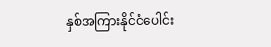နှစ်အကြားနိုင်ငံပေါင်း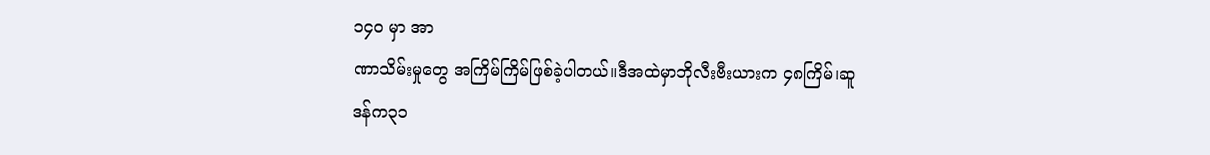၁၄၀ မှာ အာ
ဏာသိမ်းမှုတွေ အကြိမ်ကြိမ်ဖြစ်ခဲ့ပါတယ်။ဒီအထဲမှာဘိုလီးဗီးယားက ၄၈ကြိမ်၊ဆူဒန်က၃၁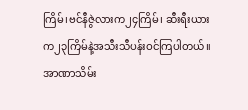ကြိမ်၊ဗင်နီဇွဲလားက၂၄ကြိမ်၊ ဆီးရီးယားက၂၃ကြိမ်နဲ့အသီးသီပန်းဝင်ကြပါတယ်။
အာဏာသိမ်း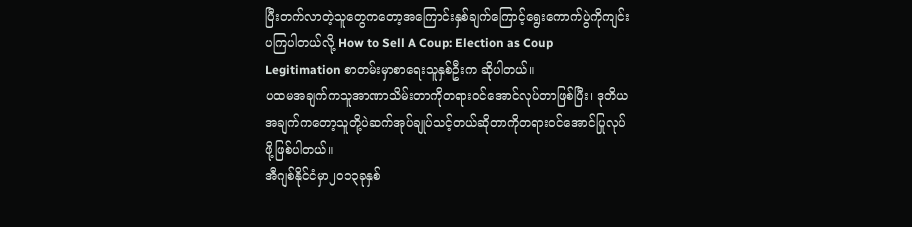ပြီးတက်လာတဲ့သူတွေကတော့အကြောင်းနှစ်ချက်ကြောင့်ရွေးကောက်ပွဲကိုကျင်းပကြပါတယ်လို့ How to Sell A Coup: Election as Coup Legitimation စာတမ်းမှာစာရေးသူနှစ်ဦးက ဆိုပါတယ်။
ပထမအချက်ကသူအာဏာသိမ်းတာကိုတရားဝင်အောင်လုပ်တာဖြစ်ပြီး၊ ဒုတိယ အချက်ကတော့သူတို့ပဲဆက်အုပ်ချုပ်သင့်တယ်ဆိုတာကိုတရားဝင်အောင်ပြုလုပ်ဖို့ဖြစ်ပါတယ်။
အီဂျစ်နိုင်ငံမှာ၂၀၁၃ခုနှစ်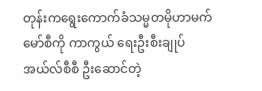တုန်းကရွေးကောက်ခံသမ္မတမိုဟာမက်မော်စီကို ကာကွယ် ရေးဦးစီးချုပ် အယ်လ်စီစီ ဦးဆောင်တဲ့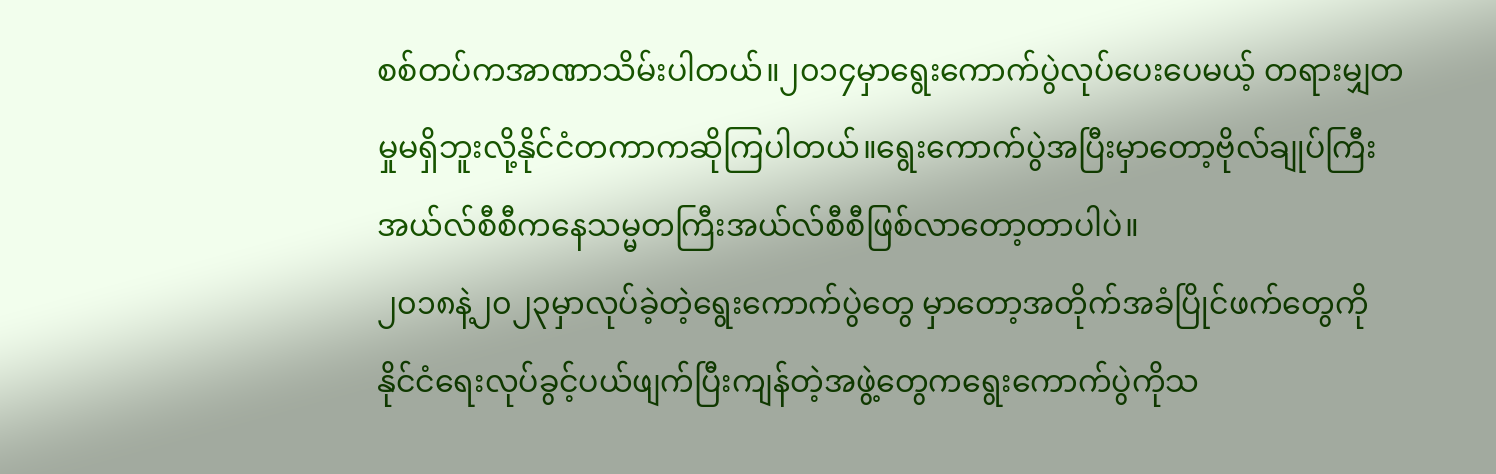စစ်တပ်ကအာဏာသိမ်းပါတယ်။၂၀၁၄မှာရွေးကောက်ပွဲလုပ်ပေးပေမယ့် တရားမျှတမှုမရှိဘူးလို့နိုင်ငံတကာကဆိုကြပါတယ်။ရွေးကောက်ပွဲအပြီးမှာတော့ဗိုလ်ချုပ်ကြီးအယ်လ်စီစီကနေသမ္မတကြီးအယ်လ်စီစီဖြစ်လာတော့တာပါပဲ။
၂၀၁၈နဲ့၂၀၂၃မှာလုပ်ခဲ့တဲ့ရွေးကောက်ပွဲတွေ မှာတော့အတိုက်အခံပြိုင်ဖက်တွေကို နိုင်ငံရေးလုပ်ခွင့်ပယ်ဖျက်ပြီးကျန်တဲ့အဖွဲ့တွေကရွေးကောက်ပွဲကိုသ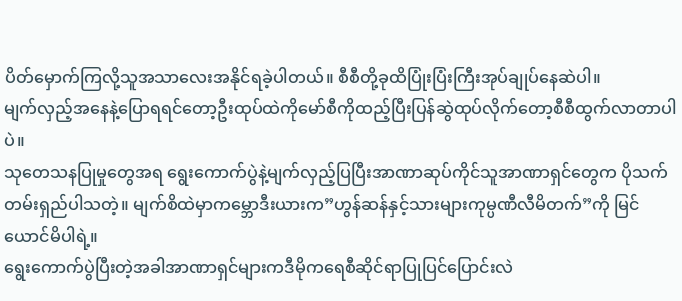ပိတ်မှောက်ကြလို့သူအသာလေးအနိုင်ရခဲ့ပါတယ်။ စီစီတို့ခုထိပြုံးပြံးကြီးအုပ်ချုပ်နေဆဲပါ။
မျက်လှည့်အနေနဲ့ပြောရရင်တော့ဦးထုပ်ထဲကိုမော်စီကိုထည့်ပြီးပြန်ဆွဲထုပ်လိုက်တော့စီစီထွက်လာတာပါပဲ။
သုတေသနပြုမှုတွေအရ ရွေးကောက်ပွဲနဲ့မျက်လှည့်ပြပြီးအာဏာဆုပ်ကိုင်သူအာဏာရှင်တွေက ပိုသက်တမ်းရှည်ပါသတဲ့။ မျက်စိထဲမှာကမ္ဘောဒီးယားက”ဟွန်ဆန်နှင့်သားများကုမ္ပဏီလီမိတက်”ကို မြင်ယောင်မိပါရဲ့။
ရွေးကောက်ပွဲပြီးတဲ့အခါအာဏာရှင်များကဒီမိုကရေစီဆိုင်ရာပြုပြင်ပြောင်းလဲ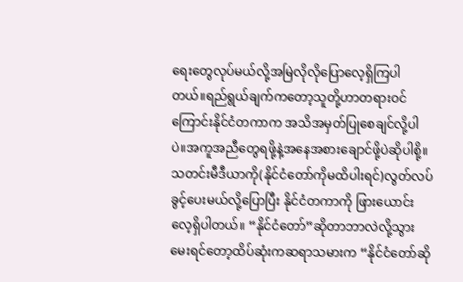ရေးတွေလုပ်မယ်လို့အမြဲလိုလိုပြောလေ့ရှိကြပါတယ်။ရည်ရွယ်ချက်ကတော့သူတို့ဟာတရားဝင်ကြောင်းနိုင်ငံတကာက အသိအမှတ်ပြုစေချင်လို့ပါပဲ။အကူအညီတွေရဖို့နဲ့အနေအစားချောင်ဖို့ပဲဆိုပါစို့။
သတင်းမီဒီယာကို(နိုင်ငံတော်ကိုမထိပါးရင်)လွတ်လပ်ခွင့်ပေးမယ်လို့ပြောပြီး နိုင်ငံတကာကို ဖြားယောင်းလေ့ရှိပါတယ်။ “နိုင်ငံတော်”ဆိုတာဘာလဲလို့သွားမေးရင်တော့ထိပ်ဆုံးကဆရာသမားက “နိုင်ငံတော်ဆို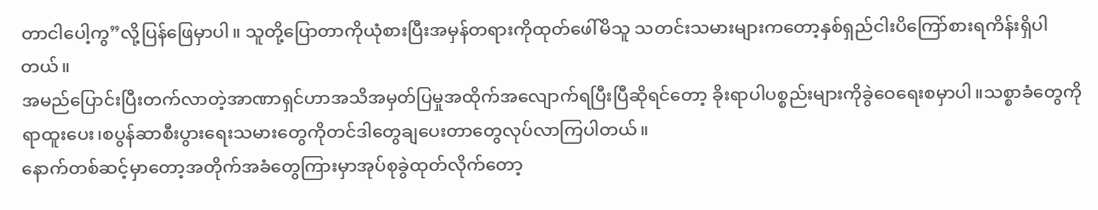တာငါပေါ့ကွ”လို့ပြန်ဖြေမှာပါ။ သူတို့ပြောတာကိုယုံစားပြီးအမှန်တရားကိုထုတ်ဖေါ်မိသူ သတင်းသမားများကတော့နှစ်ရှည်ငါးပိကြော်စားရကိန်းရှိပါတယ်။
အမည်ပြောင်းပြီးတက်လာတဲ့အာဏာရှင်ဟာအသိအမှတ်ပြမှုအထိုက်အလျောက်ရပြီးပြီဆိုရင်တော့ ခိုးရာပါပစ္စည်းများကိုခွဲဝေရေးစမှာပါ။သစ္စာခံတွေကိုရာထူးပေး၊စပွန်ဆာစီးပွားရေးသမားတွေကိုတင်ဒါတွေချပေးတာတွေလုပ်လာကြပါတယ်။
နောက်တစ်ဆင့်မှာတော့အတိုက်အခံတွေကြားမှာအုပ်စုခွဲထုတ်လိုက်တော့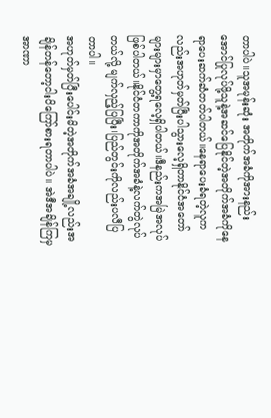တာပါပဲ။သူအမုန်းဆုံး အတိုက်အခံကိုအားနည်းအောင်ပြုလုပ်ဖို့သူနဲ့အဆင်ပြေနိုင်တဲ့အတိုက်အခံကိုနေရာပေးဆက်ဆံတတ်ပါတယ်။နေရာပေးခံရတဲ့လူကလည်းအဟုတ်မှတ်ပြီးပါသွားလေ့ရှိတာနိုင်ငံအတော်များများမှာတွေ့ရလေ့ရှိပါတယ်။ဒီနည်းကအမြဲအလုပ်ဖြစ်ပါတယ်။နိုင်ငံတကာကိုအတိုက်အခံနဲ့လက်တွဲလုပ်တယ်လို့ မျက်လှည့်ပြပြီး၊ပြည်တွင်းကိုလည်းပလီပြတာပါ။
အဟုတ်မှတ်ပြီးပေါင်းမိတဲ့အတိုက်အခံအချို့လည်းအချိန်တန်တော့ငါးပိကြော်စားရတာပါပဲ။ အဲဒီအချိန်ကြမှအာဏာ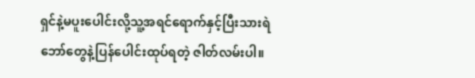ရှင်နဲ့မပူးပေါင်းလို့သူ့အရင်ရောက်နှင့်ပြီးသားရဲဘော်တွေနဲ့ပြန်ပေါင်းထုပ်ရတဲ့ ဇါတ်လမ်းပါ။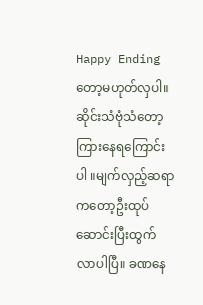Happy Ending တော့မဟုတ်လှပါ။
ဆိုင်းသံဗုံသံတော့ကြားနေရကြောင်းပါ ။မျက်လှည့်ဆရာကတော့ဦးထုပ်ဆောင်းပြီးထွက်လာပါပြီ။ ခဏနေ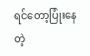ရင်တော့ပြုံးနေတဲ့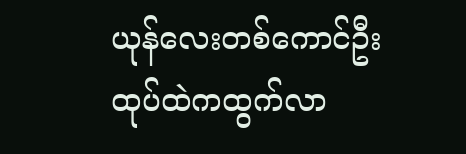ယုန်လေးတစ်ကောင်ဦးထုပ်ထဲကထွက်လာ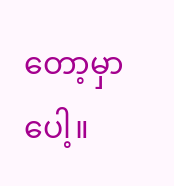တော့မှာပေါ့။